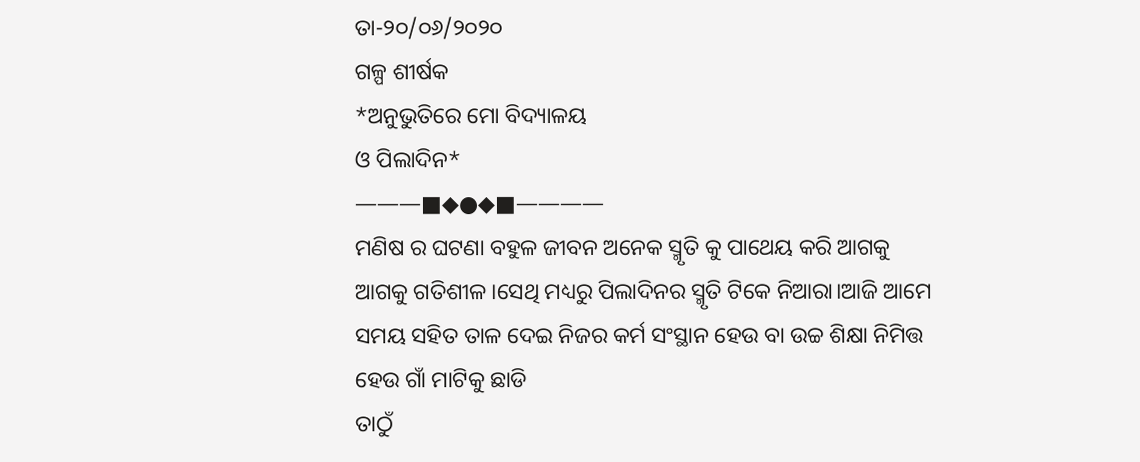ତା-୨୦/୦୬/୨୦୨୦
ଗଳ୍ପ ଶୀର୍ଷକ
*ଅନୁଭୁତିରେ ମୋ ବିଦ୍ୟାଳୟ
ଓ ପିଲାଦିନ*
———■◆●◆■————
ମଣିଷ ର ଘଟଣା ବହୁଳ ଜୀବନ ଅନେକ ସ୍ମୃତି କୁ ପାଥେୟ କରି ଆଗକୁ ଆଗକୁ ଗତିଶୀଳ।ସେଥି ମଧ୍ୟରୁ ପିଲାଦିନର ସ୍ମୃତି ଟିକେ ନିଆରା।ଆଜି ଆମେ ସମୟ ସହିତ ତାଳ ଦେଇ ନିଜର କର୍ମ ସଂସ୍ଥାନ ହେଉ ବା ଉଚ୍ଚ ଶିକ୍ଷା ନିମିତ୍ତ ହେଉ ଗାଁ ମାଟିକୁ ଛାଡି
ତାଠୁଁ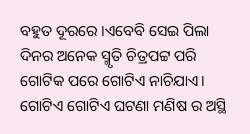ବହୁତ ଦୂରରେ ।ଏବେବି ସେଇ ପିଲା ଦିନର ଅନେକ ସ୍ମୃତି ଚିତ୍ରପଟ୍ଟ ପରି ଗୋଟିକ ପରେ ଗୋଟିଏ ନାଚିଯାଏ। ଗୋଟିଏ ଗୋଟିଏ ଘଟଣା ମଣିଷ ର ଅସ୍ଥି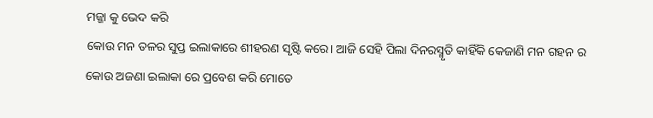ମଜ୍ଜା କୁ ଭେଦ କରି
କୋଉ ମନ ତଳର ସୁପ୍ତ ଇଲାକାରେ ଶୀହରଣ ସୃଷ୍ଟି କରେ। ଆଜି ସେହି ପିଲା ଦିନରସ୍ମୃତି କାହିଁକି କେଜାଣି ମନ ଗହନ ର କୋଉ ଅଜଣା ଇଲାକା ରେ ପ୍ରବେଶ କରି ମୋତେ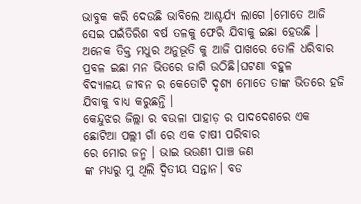ଭାବୁକ କରି ଦେଉଛି ଭାବିଲେ ଆଶ୍ଚର୍ଯ୍ୟ ଲାଗେ ।ମୋତେ ଆଜି ସେଇ ପଇଁତିରିଶ ବର୍ଷ ତଳକୁ ଫେରି ଯିବାକୁ ଇଛା ହେଉଛି ।
ଅନେକ ତିକ୍ତ ମଧୁର ଅନୁଭୂତି କୁ ଆଜି ପାଖରେ ତୋଳି ଧରିବାର ପ୍ରବଳ ଇଛା ମନ ଭିତରେ ଜାଗି ଉଠିଛି।ଘଟଣା ବହୁଳ
ବିଦ୍ୟାଳୟ ଜୀବନ ର କେତୋଟି ଦୃଶ୍ୟ ମୋତେ ତାଙ୍କ ଭିତରେ ହଜି ଯିବାକୁ ବାଧ୍ୟ କରୁଛନ୍ତି ।
କେନ୍ଦୁଝର ଜିଲ୍ଲା ର ବଉଳା ପାହାଡ଼ ର ପାଦଦେଶରେ ଏକ
ଛୋଟିଆ ପଲ୍ଲୀ ଗାଁ ରେ ଏକ ଚାଷୀ ପରିବାର
ରେ ମୋର ଜନ୍ମ । ଭାଇ ଭଉଣୀ ପାଞ୍ଚ ଜଣ
ଙ୍କ ମଧ୍ୟରୁ ମୁ ଥିଲି ଦ୍ୱିତୀୟ ସନ୍ତାନ। ବଡ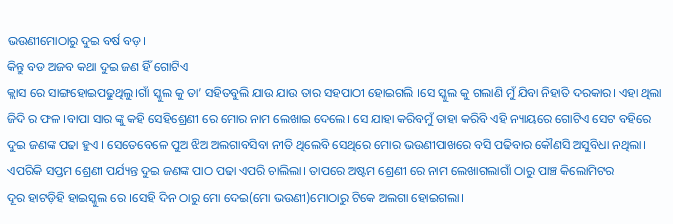ଭଉଣୀମୋଠାରୁ ଦୁଇ ବର୍ଷ ବଡ଼।
କିନ୍ତୁ ବଡ ଅଜବ କଥା ଦୁଇ ଜଣ ହିଁ ଗୋଟିଏ
କ୍ଲାସ ରେ ସାଙ୍ଗହୋଇପଢୁଥିଲୁ।ଗାଁ ସ୍କୁଲ କୁ ତା’ ସହିତବୁଲି ଯାଉ ଯାଉ ତାର ସହପାଠୀ ହୋଇଗଲି ।ସେ ସ୍କୁଲ କୁ ଗଲାଣି ମୁଁ ଯିବା ନିହାତି ଦରକାର। ଏହା ଥିଲା ଜିଦି ର ଫଳ ।ବାପା ସାର ଙ୍କୁ କହି ସେହିଶ୍ରେଣୀ ରେ ମୋର ନାମ ଲେଖାଇ ଦେଲେ। ସେ ଯାହା କରିବମୁଁ ତାହା କରିବି ଏହି ନ୍ୟାୟରେ ଗୋଟିଏ ସେଟ ବହିରେ ଦୁଇ ଜଣଙ୍କ ପଢା ହୁଏ । ସେତେବେଳେ ପୁଅ ଝିଅ ଅଲଗାବସିବା ନୀତି ଥିଲେବି ସେଥିରେ ମୋର ଭଉଣୀପାଖରେ ବସି ପଢିବାର କୌଣସି ଅସୁବିଧା ନଥିଲା। ଏପରିକି ସପ୍ତମ ଶ୍ରେଣୀ ପର୍ଯ୍ୟନ୍ତ ଦୁଇ ଜଣଙ୍କ ପାଠ ପଢା ଏପରି ଚାଲିଲା। ତାପରେ ଅଷ୍ଟମ ଶ୍ରେଣୀ ରେ ନାମ ଲେଖାଗଲାଗାଁ ଠାରୁ ପାଞ୍ଚ କିଲୋମିଟର
ଦୂର ହାଟଡ଼ିହି ହାଇସ୍କୁଲ ରେ ।ସେହି ଦିନ ଠାରୁ ମୋ ଦେଇ(ମୋ ଭଉଣୀ)ମୋଠାରୁ ଟିକେ ଅଲଗା ହୋଇଗଲା।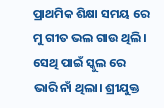ପ୍ରାଥମିକ ଶିକ୍ଷା ସମୟ ରେ ମୁ ଗୀତ ଭଲ ଗାଉ ଥିଲି। ସେଥି ପାଇଁ ସ୍କୁଲ ରେ ଭାରି ନାଁ ଥିଲା। ଶ୍ରୀଯୁକ୍ତ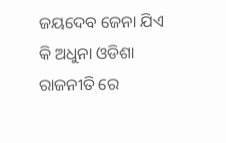ଜୟଦେବ ଜେନା ଯିଏ କି ଅଧୁନା ଓଡିଶା ରାଜନୀତି ରେ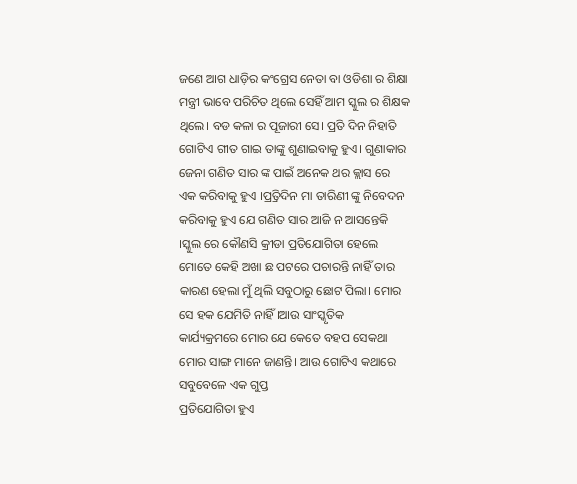ଜଣେ ଆଗ ଧାଡ଼ିର କଂଗ୍ରେସ ନେତା ବା ଓଡିଶା ର ଶିକ୍ଷା ମନ୍ତ୍ରୀ ଭାବେ ପରିଚିତ ଥିଲେ ସେହିଁ ଆମ ସ୍କୁଲ ର ଶିକ୍ଷକ ଥିଲେ। ବଡ କଳା ର ପୂଜାରୀ ସେ। ପ୍ରତି ଦିନ ନିହାତି ଗୋଟିଏ ଗୀତ ଗାଇ ତାଙ୍କୁ ଶୁଣାଇବାକୁ ହୁଏ। ଗୁଣାକାର ଜେନା ଗଣିତ ସାର ଙ୍କ ପାଇଁ ଅନେକ ଥର କ୍ଲାସ ରେ
ଏକ କରିବାକୁ ହୁଏ ।ପ୍ର୍ରତିଦିନ ମା ତାରିଣୀ ଙ୍କୁ ନିବେଦନ କରିବାକୁ ହୁଏ ଯେ ଗଣିତ ସାର ଆଜି ନ ଆସନ୍ତେକି ।ସ୍କୁଲ ରେ କୌଣସି କ୍ରୀଡା ପ୍ରତିଯୋଗିତା ହେଲେ ମୋତେ କେହି ଅଖା ଛ ପଟରେ ପଚାରନ୍ତି ନାହିଁ ତାର କାରଣ ହେଲା ମୁଁ ଥିଲି ସବୁଠାରୁ ଛୋଟ ପିଲା। ମୋର ସେ ହକ ଯେମିତି ନାହିଁ ।ଆଉ ସାଂସ୍କୃତିକ
କାର୍ଯ୍ୟକ୍ରମରେ ମୋର ଯେ କେତେ ବହପ ସେକଥା ମୋର ସାଙ୍ଗ ମାନେ ଜାଣନ୍ତି। ଆଉ ଗୋଟିଏ କଥାରେ ସବୁବେଳେ ଏକ ଗୁପ୍ତ
ପ୍ରତିଯୋଗିତା ହୁଏ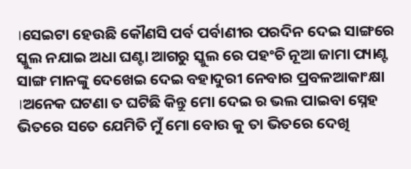।ସେଇଟା ହେଉଛି କୌଣସି ପର୍ବ ପର୍ବାଣୀର ପରଦିନ ଦେଇ ସାଙ୍ଗରେ ସ୍କୁଲ ନଯାଇ ଅଧା ଘଣ୍ଟା ଆଗରୁ ସ୍କୁଲ ରେ ପହଂଚି ନୂଆ ଜାମା ପ୍ୟାଣ୍ଟ ସାଙ୍ଗ ମାନଙ୍କୁ ଦେଖେଇ ଦେଇ ବହାଦୁରୀ ନେବାର ପ୍ରବଳଆକାଂକ୍ଷା ।ଅନେକ ଘଟଣା ତ ଘଟିଛି କିନ୍ତୁ ମୋ ଦେଇ ର ଭଲ ପାଇବା ସ୍ନେହ ଭିତରେ ସତେ ଯେମିତି ମୁଁ ମୋ ବୋଉ କୁ ତା ଭିତରେ ଦେଖି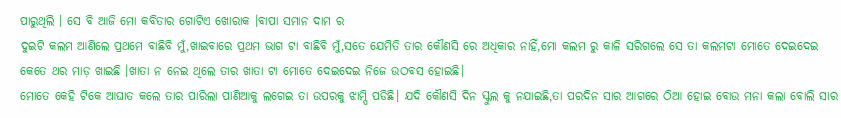ପାରୁଥିଲି । ସେ ବି ଆଜି ମୋ କବିତାର ଗୋଟିଏ ଖୋରାକ ।ବାପା ସମାନ ଦାମ ର
ଦୁଇଟି କଲମ ଆଣିଲେ ପ୍ରଥମେ ବାଛିବି ମୁଁ,ଖାଇବାରେ ପ୍ରଥମ ଭାଗ ଟା ବାଛିବି ମୁଁ,ସତେ ଯେମିତି ତାର କୌଣସି ରେ ଅଧିକାର ନାହିଁ,ମୋ କଲମ ରୁ କାଳି ସରିଗଲେ ସେ ତା କଲମଟା ମୋତେ ଦେଇଦେଇ କେତେ ଥର ମାଡ଼ ଖାଇଛି ।ଖାତା ନ ନେଇ ଥିଲେ ତାର ଖାତା ଟା ମୋତେ ଦେଇଦେଇ ନିଜେ ଉଠବସ ହୋଇଛି।
ମୋତେ କେହି ଟିକେ ଆଘାତ କଲେ ତାର ପାରିଲା ପାଣିଆକୁ ଲଗେଇ ତା ଉପରକୁ ଝାମ୍ପି ପଡିଛି। ଯଦି କୌଣସି ଦିନ ସ୍କୁଲ କୁ ନଯାଇଛି,ତା ପରଦିନ ସାର ଆଗରେ ଠିଆ ହୋଇ ବୋଉ ମନା କଲା ବୋଲି ସାର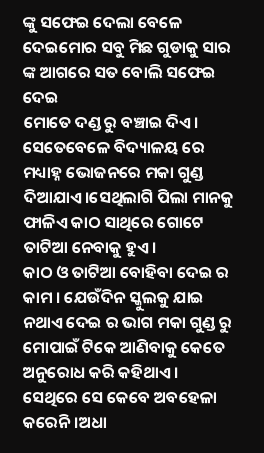ଙ୍କୁ ସଫେଇ ଦେଲା ବେଳେ ଦେଇମୋର ସବୁ ମିଛ ଗୁଡାକୁ ସାର ଙ୍କ ଆଗରେ ସତ ବୋଲି ସଫେଇ ଦେଇ
ମୋତେ ଦଣ୍ଡ ରୁ ବଞ୍ଚାଇ ଦିଏ। ସେତେବେଳେ ବିଦ୍ୟାଳୟ ରେ ମଧ୍ୟାହ୍ନ ଭୋଜନରେ ମକା ଗୁଣ୍ଡ ଦିଆଯାଏ।ସେଥିଲାଗି ପିଲା ମାନକୁ ଫାଳିଏ କାଠ ସାଥିରେ ଗୋଟେ ତାଟିଆ ନେବାକୁ ହୁଏ।
କାଠ ଓ ତାଟିଆ ବୋହିବା ଦେଇ ର କାମ । ଯେଉଁଦିନ ସ୍କୁଲକୁ ଯାଇ ନଥାଏ ଦେଇ ର ଭାଗ ମକା ଗୁଣ୍ଡ ରୁ ମୋପାଇଁ ଟିକେ ଆଣିବାକୁ କେତେ ଅନୁରୋଧ କରି କହିଥାଏ । ସେଥିରେ ସେ କେବେ ଅବହେଳା କରେନି ।ଅଧା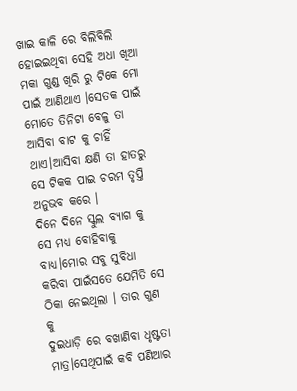ଖାଇ କାଳି ରେ ବିଲିବିଲି ହୋଇଇଥିବା ସେହି ଅଧା ଖିଆ ମକା ଗୁଣ୍ଡ ଖିରି ରୁ ଟିକେ ମୋ ପାଇଁ ଆଣିଥାଏ ।ସେତକ ପାଇଁ ମୋତେ ତିନିଟା ବେଳୁ ତା ଆସିବା ବାଟ କୁ ଚାହିଁ ଥାଏ।ଆସିବା କ୍ଷଣି ତା ହାତରୁ ସେ ଟିକକ ପାଇ ଚରମ ତୃପ୍ତି ଅନୁଭବ କରେ ।
ଦିନେ ଦିନେ ସ୍କୁଲ ବ୍ୟାଗ କୁ ସେ ମଧ୍ୟ ବୋହିବାକୁ ବାଧ୍ୟ।ମୋର ସବୁ ସୁବିଧା କରିବା ପାଇଁସତେ ଯେମିତି ସେ ଠିକା ନେଇଥିଲା । ତାର ଗୁଣ କୁ
ଦୁଇଧାଡ଼ି ରେ ବଖାଣିବା ଧୃଷ୍ଟତା ମାତ୍ର।ସେଥିପାଇଁ କବି ପଣିଆର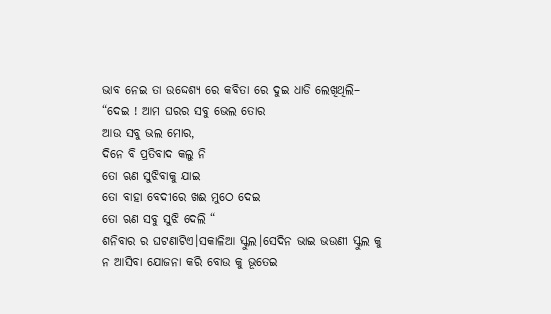ଭାବ ନେଇ ତା ଉଦ୍ଦେଶ୍ୟ ରେ କବିତା ରେ ଦୁଇ ଧାଡି ଲେଖିଥିଲି–
“ଦେଇ ! ଆମ ଘରର ସବୁ ଭେଲ ତୋର
ଆଉ ସବୁ ଭଲ ମୋର,
ଦିନେ ବି ପ୍ରତିବାଦ କଲୁ ନି
ତୋ ଋଣ ସୁଝିବାକୁ ଯାଇ
ତୋ ବାହା ବେଦୀରେ ଖଈ ମୁଠେ ଦେଇ
ତୋ ଋଣ ସବୁ ସୁଝି ଦେଲି “
ଶନିବାର ର ଘଟଣାଟିଏ।ସକାଳିଆ ସ୍କୁଲ।ସେଦିନ ଭାଇ ଭଉଣୀ ସ୍କୁଲ କୁ ନ ଆସିବା ଯୋଜନା କରି ବୋଉ କୁ ଭୂତେଇ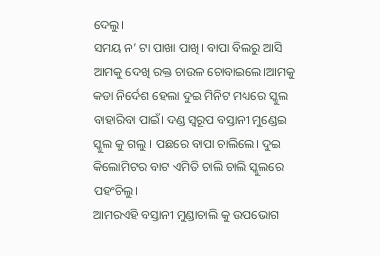ଦେଲୁ।
ସମୟ ନ’ ଟା ପାଖା ପାଖି। ବାପା ବିଲରୁ ଆସି ଆମକୁ ଦେଖି ରକ୍ତ ଚାଉଳ ଚୋବାଇଲେ।ଆମକୁ କଡା ନିର୍ଦେଶ ହେଲା ଦୁଇ ମିନିଟ ମଧ୍ୟରେ ସ୍କୁଲ ବାହାରିବା ପାଇଁ। ଦଣ୍ଡ ସ୍ୱରୂପ ବସ୍ତାନୀ ମୁଣ୍ଡେଇ ସ୍କୁଲ କୁ ଗଲୁ । ପଛରେ ବାପା ଚାଲିଲେ। ଦୁଇ କିଲୋମିଟର ବାଟ ଏମିତି ଚାଲି ଚାଲି ସ୍କୁଲରେ ପହଂଚିଲୁ।
ଆମରଏହି ବସ୍ତାନୀ ମୁଣ୍ଡାଚାଲି କୁ ଉପଭୋଗ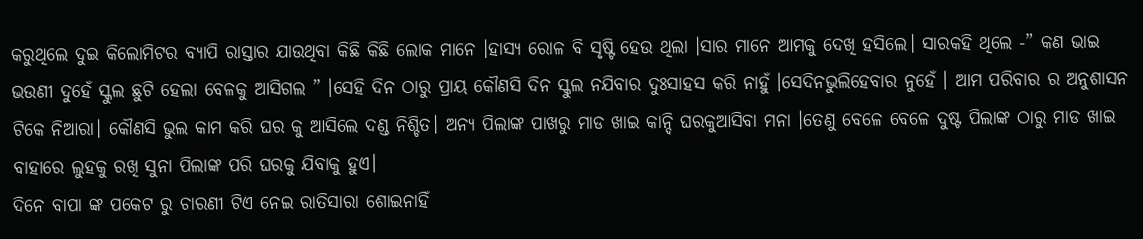କରୁଥିଲେ ଦୁଇ କିଲୋମିଟର ବ୍ୟାପି ରାସ୍ତାର ଯାଉଥିବା କିଛି କିଛି ଲୋକ ମାନେ ।ହାସ୍ୟ ରୋଳ ବି ସୃଷ୍ଟି ହେଉ ଥିଲା ।ସାର ମାନେ ଆମକୁ ଦେଖି ହସିଲେ। ସାରକହି ଥିଲେ -” କଣ ଭାଇ ଭଉଣୀ ଦୁହେଁ ସ୍କୁଲ ଛୁଟି ହେଲା ବେଳକୁ ଆସିଗଲ ” ।ସେହି ଦିନ ଠାରୁ ପ୍ରାୟ କୌଣସି ଦିନ ସ୍କୁଲ ନଯିବାର ଦୁଃସାହସ କରି ନାହୁଁ ।ସେଦିନଭୁଲିହେବାର ନୁହେଁ । ଆମ ପରିବାର ର ଅନୁଶାସନ ଟିକେ ନିଆରା। କୌଣସି ଭୁଲ କାମ କରି ଘର କୁ ଆସିଲେ ଦଣ୍ଡ ନିଶ୍ଚିତ। ଅନ୍ୟ ପିଲାଙ୍କ ପାଖରୁ ମାଡ ଖାଇ କାନ୍ଦି ଘରକୁଆସିବା ମନା ।ତେଣୁ ବେଳେ ବେଳେ ଦୁଷ୍ଟ ପିଲାଙ୍କ ଠାରୁ ମାଡ ଖାଇ ବାହାରେ ଲୁହକୁ ରଖି ସୁନା ପିଲାଙ୍କ ପରି ଘରକୁ ଯିବାକୁ ହୁଏ।
ଦିନେ ବାପା ଙ୍କ ପକେଟ ରୁ ଚାରଣୀ ଟିଏ ନେଇ ରାତିସାରା ଶୋଇନାହିଁ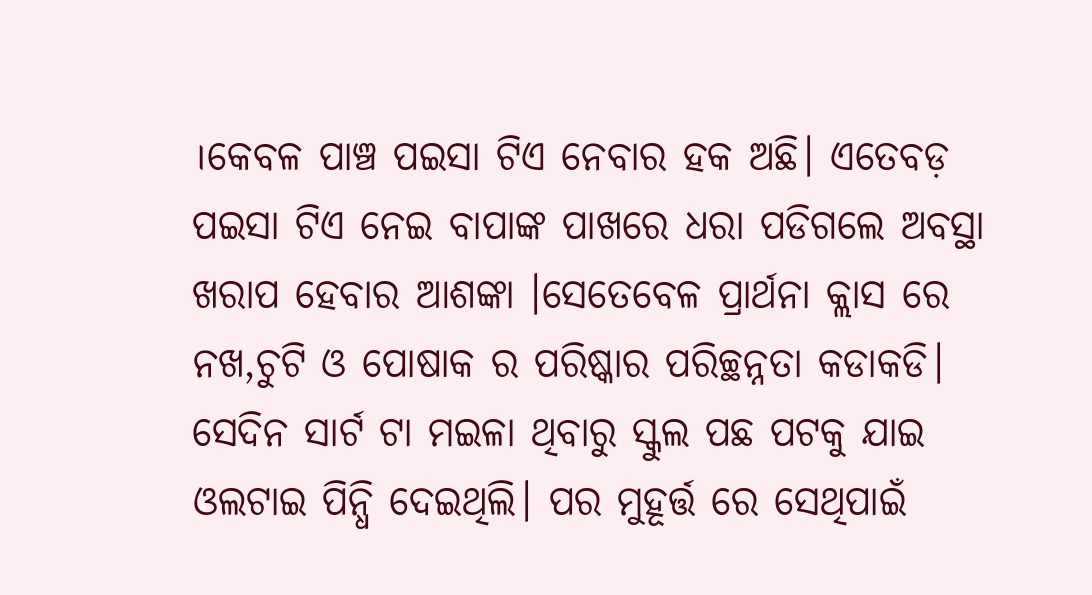।କେବଳ ପାଞ୍ଚ ପଇସା ଟିଏ ନେବାର ହକ ଅଛି। ଏତେବଡ଼ ପଇସା ଟିଏ ନେଇ ବାପାଙ୍କ ପାଖରେ ଧରା ପଡିଗଲେ ଅବସ୍ଥା ଖରାପ ହେବାର ଆଶଙ୍କା ।ସେତେବେଳ ପ୍ରାର୍ଥନା କ୍ଲାସ ରେ ନଖ,ଚୁଟି ଓ ପୋଷାକ ର ପରିଷ୍କାର ପରିଚ୍ଛନ୍ନତା କଡାକଡି। ସେଦିନ ସାର୍ଟ ଟା ମଇଳା ଥିବାରୁ ସ୍କୁଲ ପଛ ପଟକୁ ଯାଇ ଓଲଟାଇ ପିନ୍ଧି ଦେଇଥିଲି। ପର ମୁହୂର୍ତ୍ତ ରେ ସେଥିପାଇଁ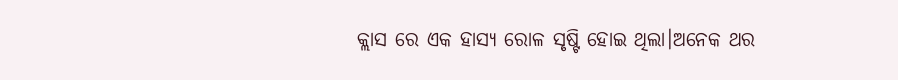କ୍ଲାସ ରେ ଏକ ହାସ୍ୟ ରୋଳ ସୃଷ୍ଟି ହୋଇ ଥିଲା।ଅନେକ ଥର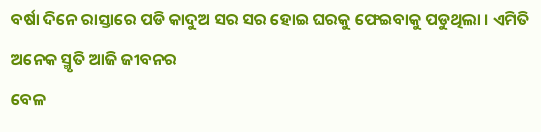ବର୍ଷା ଦିନେ ରାସ୍ତାରେ ପଡି କାଦୁଅ ସର ସର ହୋଇ ଘରକୁ ଫେଇବାକୁ ପଡୁଥିଲା । ଏମିତି ଅନେକ ସ୍ମୃତି ଆଜି ଜୀବନର
ବେଳ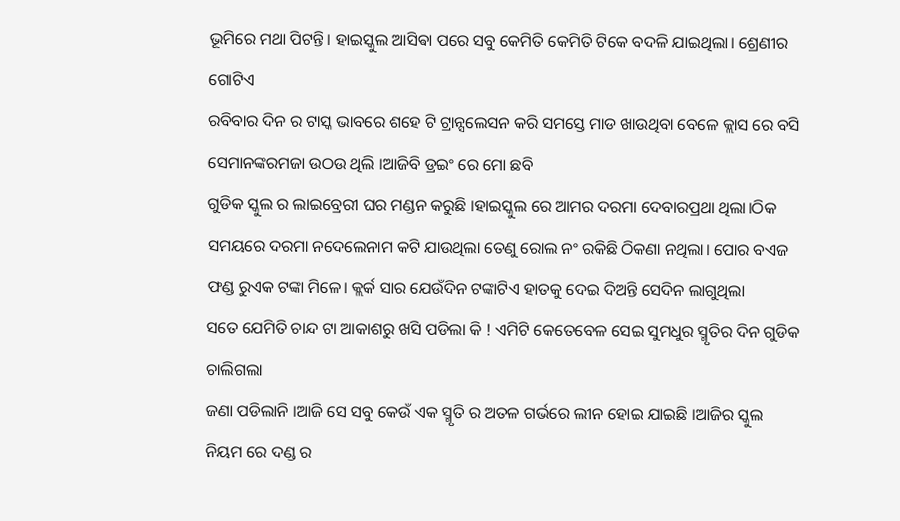ଭୂମିରେ ମଥା ପିଟନ୍ତି। ହାଇସ୍କୁଲ ଆସିଵା ପରେ ସବୁ କେମିତି କେମିତି ଟିକେ ବଦଳି ଯାଇଥିଲା। ଶ୍ରେଣୀର ଗୋଟିଏ
ରବିବାର ଦିନ ର ଟାସ୍କ ଭାବରେ ଶହେ ଟି ଟ୍ରାନ୍ସଲେସନ କରି ସମସ୍ତେ ମାଡ ଖାଉଥିବା ବେଳେ କ୍ଲାସ ରେ ବସି ସେମାନଙ୍କରମଜା ଉଠଉ ଥିଲି ।ଆଜିବି ଡ୍ରଇଂ ରେ ମୋ ଛବି
ଗୁଡିକ ସ୍କୁଲ ର ଲାଇବ୍ରେରୀ ଘର ମଣ୍ଡନ କରୁଛି ।ହାଇସ୍କୁଲ ରେ ଆମର ଦରମା ଦେବାରପ୍ରଥା ଥିଲା।ଠିକ ସମୟରେ ଦରମା ନଦେଲେନାମ କଟି ଯାଉଥିଲା ତେଣୁ ରୋଲ ନଂ ରକିଛି ଠିକଣା ନଥିଲା। ପୋର ବଏଜ ଫଣ୍ଡ ରୁଏକ ଟଙ୍କା ମିଳେ। କ୍ଲର୍କ ସାର ଯେଉଁଦିନ ଟଙ୍କାଟିଏ ହାତକୁ ଦେଇ ଦିଅନ୍ତି ସେଦିନ ଲାଗୁଥିଲା
ସତେ ଯେମିତି ଚାନ୍ଦ ଟା ଆକାଶରୁ ଖସି ପଡିଲା କି ! ଏମିଟି କେତେବେଳ ସେଇ ସୁମଧୁର ସ୍ମୃତିର ଦିନ ଗୁଡିକ ଚାଲିଗଲା
ଜଣା ପଡିଲାନି ।ଆଜି ସେ ସବୁ କେଉଁ ଏକ ସ୍ମୃତି ର ଅତଳ ଗର୍ଭରେ ଲୀନ ହୋଇ ଯାଇଛି ।ଆଜିର ସ୍କୁଲ ନିୟମ ରେ ଦଣ୍ଡ ର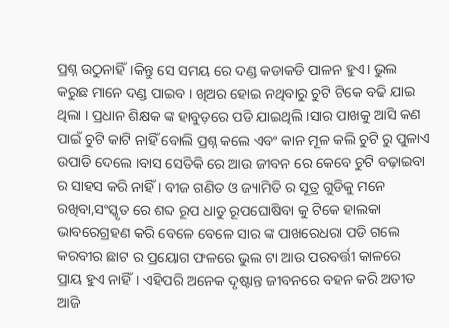ପ୍ରଶ୍ନ ଉଠୁନାହିଁ।କିନ୍ତୁ ସେ ସମୟ ରେ ଦଣ୍ଡ କଡାକଡି ପାଳନ ହୁଏ। ଭୁଲ କରୁଛ ମାନେ ଦଣ୍ଡ ପାଇବ । ଖିଅର ହୋଇ ନଥିବାରୁ ଚୁଟି ଟିକେ ବଢି ଯାଇ ଥିଲା । ପ୍ରଧାନ ଶିକ୍ଷକ ଙ୍କ ହାବୁଡ଼ରେ ପଡି ଯାଇଥିଲି ।ସାର ପାଖକୁ ଆସି କଣ ପାଇଁ ଚୁଟି କାଟି ନାହିଁ ବୋଲି ପ୍ରଶ୍ନ କଲେ ଏବଂ କାନ ମୂଳ କଲି ଚୁଟି ରୁ ପୁଳାଏ ଉପାଡି ଦେଲେ ।ବାସ ସେତିକି ରେ ଆଉ ଜୀବନ ରେ କେବେ ଚୁଟି ବଢ଼ାଇବା ର ସାହସ କରି ନାହିଁ । ବୀଜ ଗଣିତ ଓ ଜ୍ୟାମିତି ର ସୂତ୍ର ଗୁଡିକୁ ମନେ ରଖିବା,ସଂସ୍କୃତ ରେ ଶବ୍ଦ ରୂପ ଧାତୁ ରୂପଘୋଷିବା କୁ ଟିକେ ହାଲକା ଭାବରେଗ୍ରହଣ କରି ବେଳେ ବେଳେ ସାର ଙ୍କ ପାଖରେଧରା ପଡି ଗଲେ କରବୀର ଛାଟ ର ପ୍ରୟୋଗ ଫଳରେ ଭୁଲ ଟା ଆଉ ପରବର୍ତ୍ତୀ କାଳରେ
ପ୍ରାୟ ହୁଏ ନାହିଁ। ଏହିପରି ଅନେକ ଦୃଷ୍ଟାନ୍ତ ଜୀବନରେ ବହନ କରି ଅତୀତ ଆଜି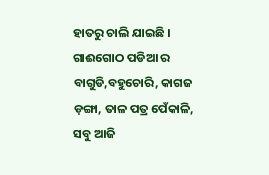ହାତରୁ ଚାଲି ଯାଇଛି । ଗାଈଗୋଠ ପଡିଆ ର ବାଗୁଡି,ବହୁଚୋରି, କାଗଜ ଡ଼ଙ୍ଗା, ତାଳ ପତ୍ର ପେଁକାଳି,
ସବୁ ଆଜି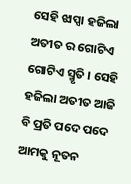ସେହି ଝାପ୍ସା ହଜିଲା ଅତୀତ ର ଗୋଟିଏ ଗୋଟିଏ ସ୍ମୃତି । ସେହି ହଜିଲା ଅତୀତ ଆଜି ବି ପ୍ରତି ପଦେ ପଦେ ଆମକୁ ନୂତନ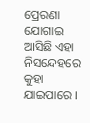ପ୍ରେରଣା ଯୋଗାଇ ଆସିଛି ଏହା ନିସନ୍ଦେହରେ କୁହା ଯାଇପାରେ ।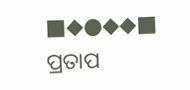■◆●◆◆■
ପ୍ରତାପ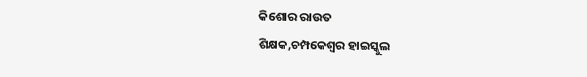କିଶୋର ରାଉତ
ଶିକ୍ଷକ,ଚମ୍ପକେଶ୍ୱର ହାଇସ୍କୁଲ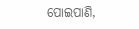ପୋଇପାଣି,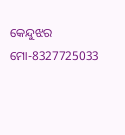କେନ୍ଦୁଝର
ମୋ-8327725033